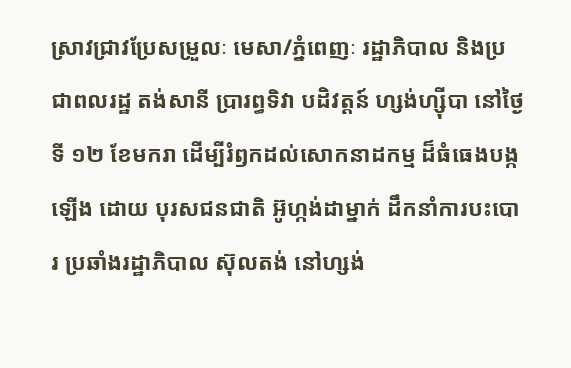ស្រាវជ្រាវប្រែសម្រួលៈ មេសា/ភ្នំពេញៈ រដ្ឋាភិបាល និងប្រជាពលរដ្ឋ តង់សានី ប្រារព្ធទិវា បដិវត្តន៍ ហ្សង់ហ្ស៊ីបា នៅថ្ងៃទី ១២ ខែមករា ដើម្បីរំឭកដល់សោកនាដកម្ម ដ៏ធំធេងបង្កឡើង ដោយ បុរសជនជាតិ អ៊ូហ្កង់ដាម្នាក់ ដឹកនាំការបះបោរ ប្រឆាំងរដ្ឋាភិបាល ស៊ុលតង់ នៅហ្សង់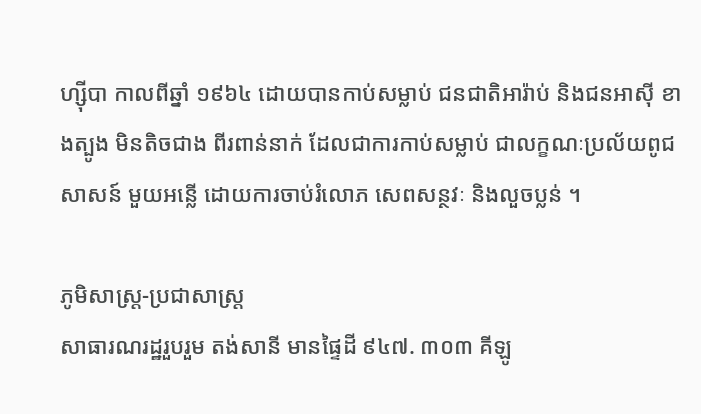ហ្ស៊ីបា កាលពីឆ្នាំ ១៩៦៤ ដោយបានកាប់សម្លាប់ ជនជាតិអារ៉ាប់ និងជនអាស៊ី ខាងត្បូង មិនតិចជាង ពីរពាន់នាក់ ដែលជាការកាប់សម្លាប់ ជាលក្ខណៈប្រល័យពូជសាសន៍ មួយអន្លើ ដោយការចាប់រំលោភ សេពសន្ថវៈ និងលួចប្លន់ ។

ភូមិសាស្ត្រ-ប្រជាសាស្ត្រ
សាធារណរដ្ឋរួបរួម តង់សានី មានផ្ទៃដី ៩៤៧. ៣០៣ គីឡូ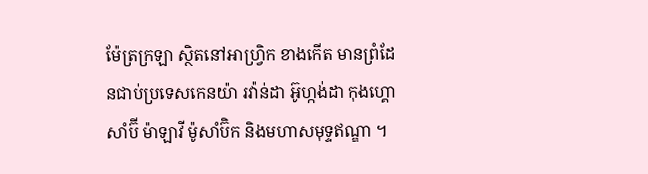ម៉ែត្រក្រឡា ស្ថិតនៅអាហ្វ្រិក ខាងកើត មានព្រំដែនជាប់ប្រទេសកេនយ៉ា រវ៉ាន់ដា អ៊ូហ្កង់ដា កុងហ្គោ សាំប៊ី ម៉ាឡាវី ម៉ូសាំប៊ិក និងមហាសមុទ្ទឥណ្ឌា ។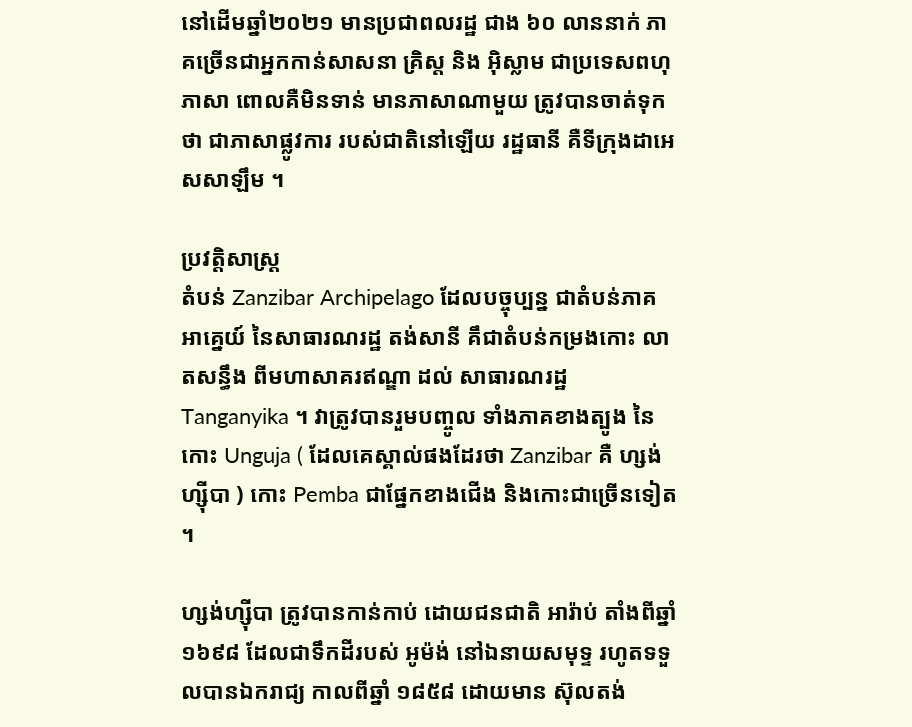នៅដើមឆ្នាំ២០២១ មានប្រជាពលរដ្ឋ ជាង ៦០ លាននាក់ ភាគច្រើនជាអ្នកកាន់សាសនា គ្រិស្ត និង អ៊ិស្លាម ជាប្រទេសពហុភាសា ពោលគឺមិនទាន់ មានភាសាណាមួយ ត្រូវបានចាត់ទុកថា ជាភាសាផ្លូវការ របស់ជាតិនៅឡើយ រដ្ឋធានី គឺទីក្រុងដាអេសសាឡឹម ។

ប្រវត្តិសាស្ត្រ
តំបន់ Zanzibar Archipelago ដែលបច្ចុប្បន្ន ជាតំបន់ភាគអាគ្នេយ៍ នៃសាធារណរដ្ឋ តង់សានី គឹជាតំបន់កម្រងកោះ លាតសន្ធឹង ពីមហាសាគរឥណ្ឌា ដល់ សាធារណរដ្ឋ Tanganyika ។ វាត្រូវបានរួមបញ្ចូល ទាំងភាគខាងត្បូង នៃកោះ Unguja ( ដែលគេស្គាល់ផងដែរថា Zanzibar គឺ ហ្សង់ហ្ស៊ីបា ) កោះ Pemba ជាផ្នែកខាងជើង និងកោះជាច្រើនទៀត ។

ហ្សង់ហ្ស៊ីបា ត្រូវបានកាន់កាប់ ដោយជនជាតិ អារ៉ាប់ តាំងពីឆ្នាំ ១៦៩៨ ដែលជាទឹកដីរបស់ អូម៉ង់ នៅឯនាយសមុទ្ទ រហូតទទួលបានឯករាជ្យ កាលពីឆ្នាំ ១៨៥៨ ដោយមាន ស៊ុលតង់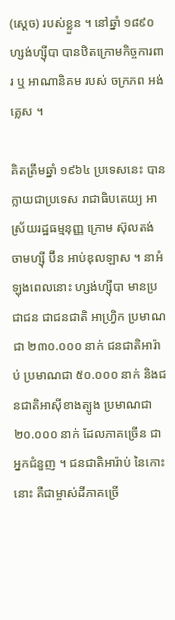(ស្តេច) របស់ខ្លួន ។ នៅឆ្នាំ ១៨៩០ ហ្សង់ហ្ស៊ីបា បានឋិតក្រោមកិច្ចការពារ ឬ អាណានិគម របស់ ចក្រភព អង់គ្លេស ។

គិតត្រឹមឆ្នាំ ១៩៦៤ ប្រទេសនេះ បានក្លាយជាប្រទេស រាជាធិបតេយ្យ អាស្រ័យរដ្ឋធម្មនុញ្ញ ក្រោម ស៊ុលតង់ ចាមហ្ស៊ី ប៊ីន អាប់ឌុលឡាស ។ នាអំឡុងពេលនោះ ហ្សង់ហ្ស៊ីបា មានប្រជាជន ជាជនជាតិ អាហ្វ្រិក ប្រមាណជា ២៣០.០០០ នាក់ ជនជាតិអារ៉ាប់ ប្រមាណជា ៥០.០០០ នាក់ និងជនជាតិអាស៊ីខាងត្បូង ប្រមាណជា ២០.០០០ នាក់ ដែលភាគច្រើន ជាអ្នកជំនួញ ។ ជនជាតិអារ៉ាប់ នៃកោះនោះ គឺជាម្ចាស់ដីភាគច្រើ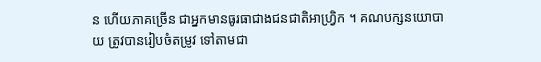ន ហើយភាគច្រើន ជាអ្នកមានធូរធាជាងជនជាតិអាហ្វ្រិក ។ គណបក្សនយោបាយ ត្រូវបានរៀបចំតម្រូវ ទៅតាមជា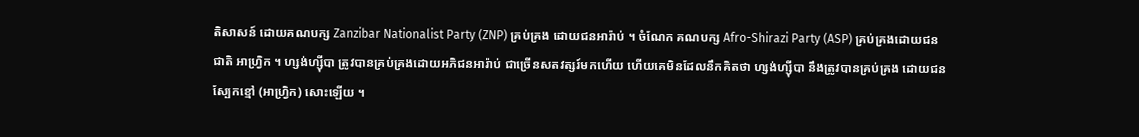តិសាសន៍ ដោយគណបក្ស Zanzibar Nationalist Party (ZNP) គ្រប់គ្រង ដោយជនអារ៉ាប់ ។ ចំណែក គណបក្ស Afro-Shirazi Party (ASP) គ្រប់គ្រងដោយជនជាតិ អាហ្វ្រិក ។ ហ្សង់ហ្ស៊ីបា ត្រូវបានគ្រប់គ្រងដោយអភិជនអារ៉ាប់ ជាច្រើនសតវត្សរ៍មកហើយ ហើយគេមិនដែលនឹកគិតថា ហ្សង់ហ្ស៊ីបា នឹងត្រូវបានគ្រប់គ្រង ដោយជនស្បែកខ្មៅ (អាហ្វ្រិក) សោះឡើយ ។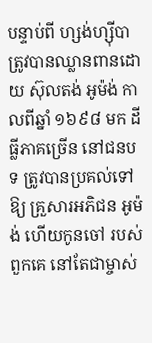បន្ទាប់ពី ហ្សង់ហ្ស៊ីបា ត្រូវបានឈ្លានពានដោយ ស៊ុលតង់ អូម៉ង់ កាលពីឆ្នាំ ១៦៩៨ មក ដីធ្លីភាគច្រើន នៅជនបទ ត្រូវបានប្រគល់ទៅឱ្យ គ្រួសារអភិជន អូម៉ង់ ហើយកូនចៅ របស់ពួកគេ នៅតែជាម្ចាស់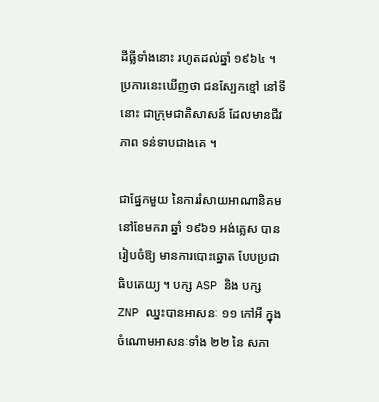ដីធ្លីទាំងនោះ រហូតដល់ឆ្នាំ ១៩៦៤ ។ ប្រការនេះឃើញថា ជនស្បែកខ្មៅ នៅទីនោះ ជាក្រុមជាតិសាសន៍ ដែលមានជីវភាព ទន់ទាបជាងគេ ។

ជាផ្នែកមួយ នៃការរំសាយអាណានិគម នៅខែមករា ឆ្នាំ ១៩៦១ អង់គ្លេស បានរៀបចំឱ្យ មានការបោះឆ្នោត បែបប្រជាធិបតេយ្យ ។ បក្ស ASP និង បក្ស ZNP ឈ្នះបានអាសនៈ ១១ កៅអី ក្នុងចំណោមអាសនៈទាំង ២២ នៃ សភា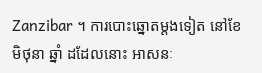Zanzibar ។ ការបោះឆ្នោតម្តងទៀត នៅខែមិថុនា ឆ្នាំ ដដែលនោះ អាសនៈ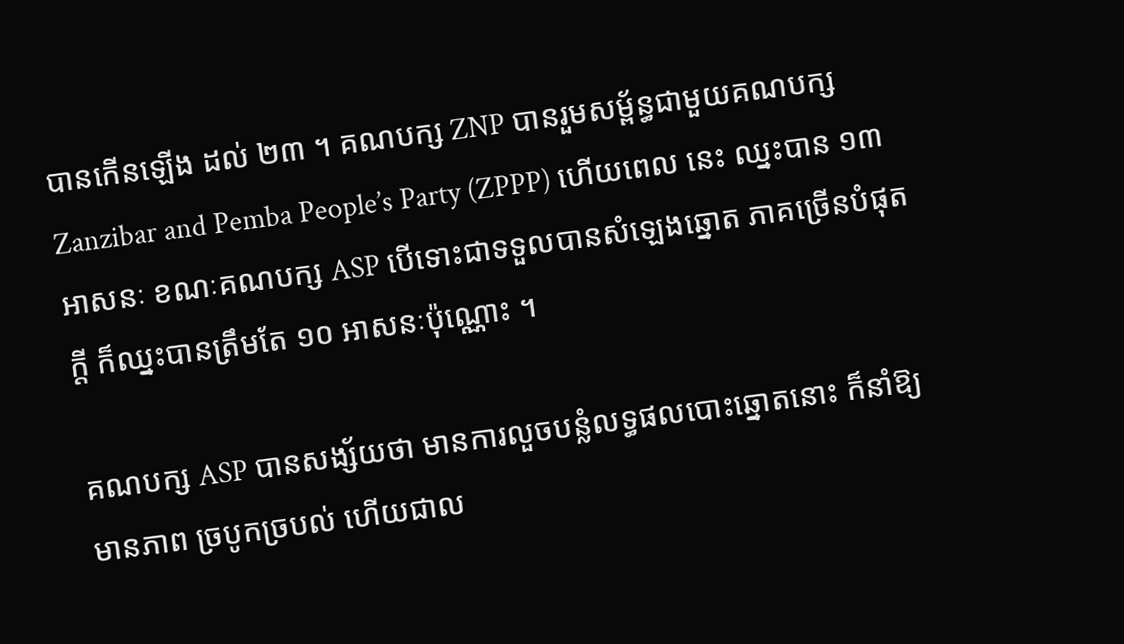បានកើនឡើង ដល់ ២៣ ។ គណបក្ស ZNP បានរួមសម្ព័ន្ធជាមួយគណបក្ស Zanzibar and Pemba People’s Party (ZPPP) ហើយពេល នេះ ឈ្នះបាន ១៣ អាសនៈ ខណៈគណបក្ស ASP បើទោះជាទទួលបានសំឡេងឆ្នោត ភាគច្រើនបំផុតក្តី ក៏ឈ្នះបានត្រឹមតែ ១០ អាសនៈប៉ុណ្ណោះ ។

គណបក្ស ASP បានសង្ស័យថា មានការលួចបន្លំលទ្ធផលបោះឆ្នោតនោះ ក៏នាំឱ្យមានភាព ច្របូកច្របល់ ហើយជាល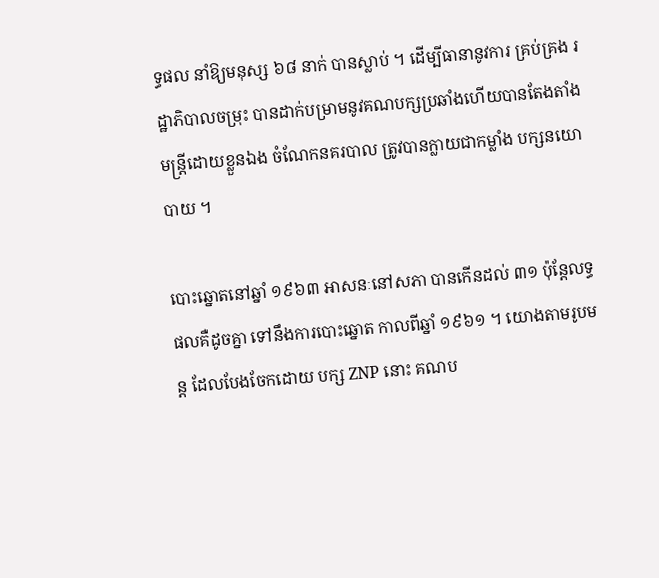ទ្ធផល នាំឱ្យមនុស្ស ៦៨ នាក់ បានស្លាប់ ។ ដើម្បីធានានូវការ គ្រប់គ្រង រដ្ឋាភិបាលចម្រុះ បានដាក់បម្រាមនូវគណបក្សប្រឆាំងហើយបានតែងតាំង មន្ត្រីដោយខ្លួនឯង ចំណែកនគរបាល ត្រូវបានក្លាយជាកម្លាំង បក្សនយោបាយ ។

បោះឆ្នោតនៅឆ្នាំ ១៩៦៣ អាសនៈនៅសភា បានកើនដល់ ៣១ ប៉ុន្តែលទ្ធផលគឺដូចគ្នា ទៅនឹងការបោះឆ្នោត កាលពីឆ្នាំ ១៩៦១ ។ យោងតាមរូបមន្ត ដែលបែងចែកដោយ បក្ស ZNP នោះ គណប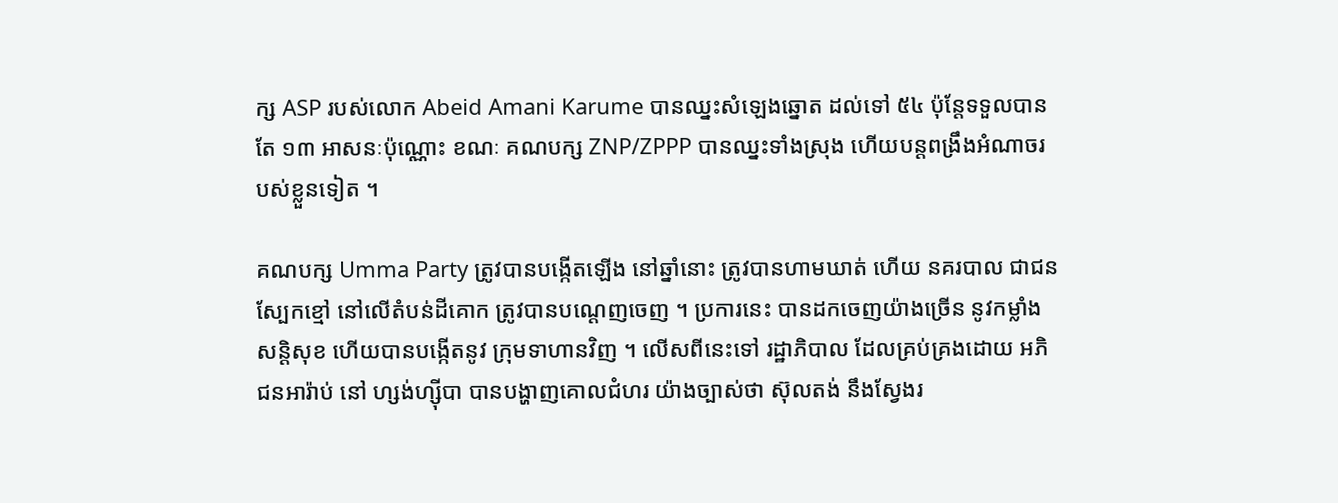ក្ស ASP របស់លោក Abeid Amani Karume បានឈ្នះសំឡេងឆ្នោត ដល់ទៅ ៥៤ ប៉ុន្តែទទួលបានតែ ១៣ អាសនៈប៉ុណ្ណោះ ខណៈ គណបក្ស ZNP/ZPPP បានឈ្នះទាំងស្រុង ហើយបន្តពង្រឹងអំណាចរបស់ខ្លួនទៀត ។

គណបក្ស Umma Party ត្រូវបានបង្កើតឡើង នៅឆ្នាំនោះ ត្រូវបានហាមឃាត់ ហើយ នគរបាល ជាជនស្បែកខ្មៅ នៅលើតំបន់ដីគោក ត្រូវបានបណ្តេញចេញ ។ ប្រការនេះ បានដកចេញយ៉ាងច្រើន នូវកម្លាំងសន្តិសុខ ហើយបានបង្កើតនូវ ក្រុមទាហានវិញ ។ លើសពីនេះទៅ រដ្ឋាភិបាល ដែលគ្រប់គ្រងដោយ អភិជនអារ៉ាប់ នៅ ហ្សង់ហ្ស៊ីបា បានបង្ហាញគោលជំហរ យ៉ាងច្បាស់ថា ស៊ុលតង់ នឹងស្វែងរ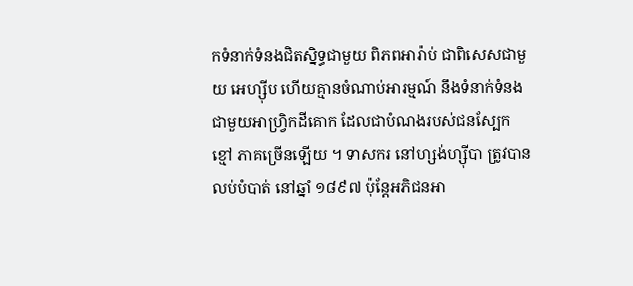កទំនាក់ទំនងជិតស្និទ្ធជាមួយ ពិភពអារ៉ាប់ ជាពិសេសជាមួយ អេហ្ស៊ីប ហើយគ្មានចំណាប់អារម្មណ៍ នឹងទំនាក់ទំនង ជាមួយអាហ្វ្រិកដីគោក ដែលជាបំណងរបស់ជនស្បែកខ្មៅ ភាគច្រើនឡើយ ។ ទាសករ នៅហ្សង់ហ្ស៊ីបា ត្រូវបានលប់បំបាត់ នៅឆ្នាំ ១៨៩៧ ប៉ុន្តែអភិជនអា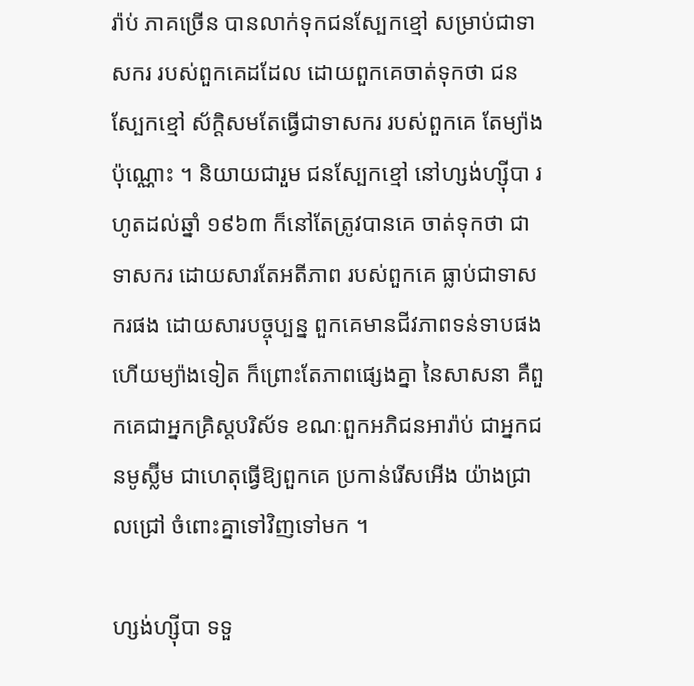រ៉ាប់ ភាគច្រើន បានលាក់ទុកជនស្បែកខ្មៅ សម្រាប់ជាទាសករ របស់ពួកគេដដែល ដោយពួកគេចាត់ទុកថា ជនស្បែកខ្មៅ ស័ក្តិសមតែធ្វើជាទាសករ របស់ពួកគេ តែម្យ៉ាងប៉ុណ្ណោះ ។ និយាយជារួម ជនស្បែកខ្មៅ នៅហ្សង់ហ្ស៊ីបា រហូតដល់ឆ្នាំ ១៩៦៣ ក៏នៅតែត្រូវបានគេ ចាត់ទុកថា ជាទាសករ ដោយសារតែអតីភាព របស់ពួកគេ ធ្លាប់ជាទាសករផង ដោយសារបច្ចុប្បន្ន ពួកគេមានជីវភាពទន់ទាបផង ហើយម្យ៉ាងទៀត ក៏ព្រោះតែភាពផ្សេងគ្នា នៃសាសនា គឺពួកគេជាអ្នកគ្រិស្តបរិស័ទ ខណៈពួកអភិជនអារ៉ាប់ ជាអ្នកជនមូស្ល៊ីម ជាហេតុធ្វើឱ្យពួកគេ ប្រកាន់រើសអើង យ៉ាងជ្រាលជ្រៅ ចំពោះគ្នាទៅវិញទៅមក ។

ហ្សង់ហ្ស៊ីបា ទទួ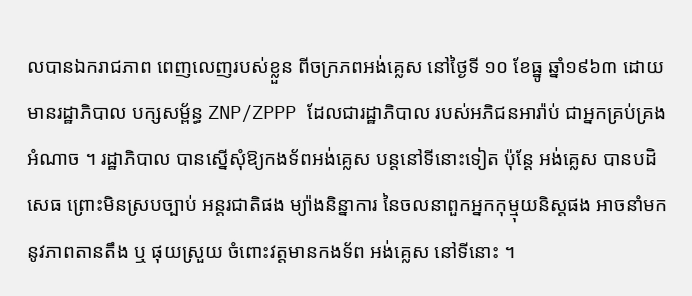លបានឯករាជភាព ពេញលេញរបស់ខ្លួន ពីចក្រភពអង់គ្លេស នៅថ្ងៃទី ១០ ខែធ្នូ ឆ្នាំ១៩៦៣ ដោយមានរដ្ឋាភិបាល បក្សសម្ព័ន្ធ ZNP/ZPPP ដែលជារដ្ឋាភិបាល របស់អភិជនអារ៉ាប់ ជាអ្នកគ្រប់គ្រងអំណាច ។ រដ្ឋាភិបាល បានស្នើសុំឱ្យកងទ័ពអង់គ្លេស បន្តនៅទីនោះទៀត ប៉ុន្តែ អង់គ្លេស បានបដិសេធ ព្រោះមិនស្របច្បាប់ អន្តរជាតិផង ម្យ៉ាងនិន្នាការ នៃចលនាពួកអ្នកកុម្មុយនិស្តផង អាចនាំមកនូវភាពតានតឹង ឬ ផុយស្រួយ ចំពោះវត្តមានកងទ័ព អង់គ្លេស នៅទីនោះ ។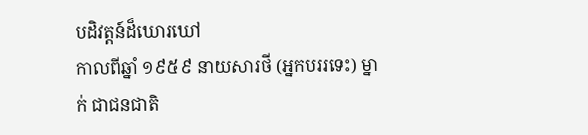បដិវត្តន៍ដ៏ឃោរឃៅ
កាលពីឆ្នាំ ១៩៥៩ នាយសារថី (អ្នកបររទេះ) ម្នាក់ ជាជនជាតិ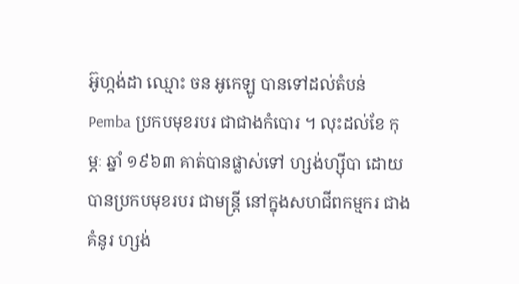អ៊ូហ្កង់ដា ឈ្មោះ ចន អូកេឡូ បានទៅដល់តំបន់ Pemba ប្រកបមុខរបរ ជាជាងកំបោរ ។ លុះដល់ខែ កុម្ភៈ ឆ្នាំ ១៩៦៣ គាត់បានផ្លាស់ទៅ ហ្សង់ហ្ស៊ីបា ដោយបានប្រកបមុខរបរ ជាមន្ត្រី នៅក្នុងសហជីពកម្មករ ជាងគំនូរ ហ្សង់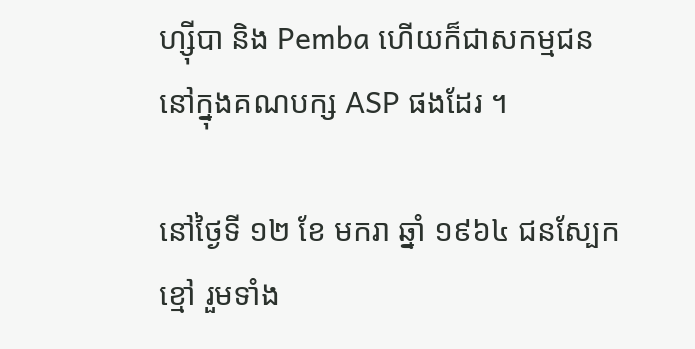ហ្ស៊ីបា និង Pemba ហើយក៏ជាសកម្មជន នៅក្នុងគណបក្ស ASP ផងដែរ ។

នៅថ្ងៃទី ១២ ខែ មករា ឆ្នាំ ១៩៦៤ ជនស្បែកខ្មៅ រួមទាំង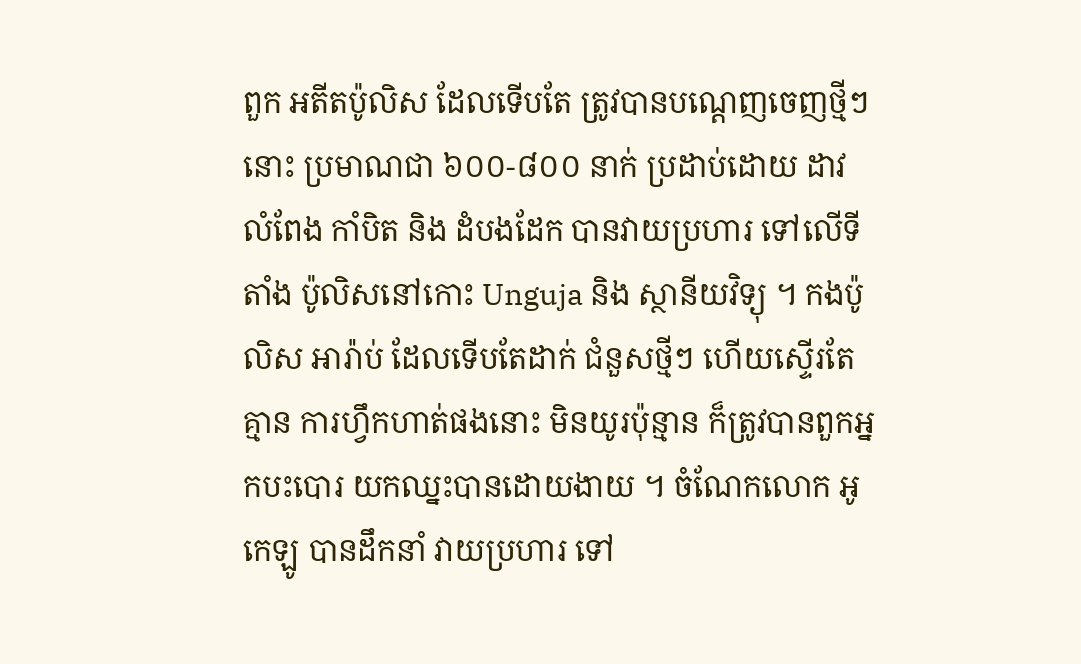ពួក អតីតប៉ូលិស ដែលទើបតែ ត្រូវបានបណ្តេញចេញថ្មីៗនោះ ប្រមាណជា ៦០០-៨០០ នាក់ ប្រដាប់ដោយ ដាវ លំពែង កាំបិត និង ដំបងដែក បានវាយប្រហារ ទៅលើទីតាំង ប៉ូលិសនៅកោះ Unguja និង ស្ថានីយវិទ្យុ ។ កងប៉ូលិស អារ៉ាប់ ដែលទើបតែដាក់ ជំនួសថ្មីៗ ហើយស្ទើរតែគ្មាន ការហ្វឹកហាត់ផងនោះ មិនយូរប៉ុន្មាន ក៏ត្រូវបានពួកអ្នកបះបោរ យកឈ្នះបានដោយងាយ ។ ចំណែកលោក អូកេឡូ បានដឹកនាំ វាយប្រហារ ទៅ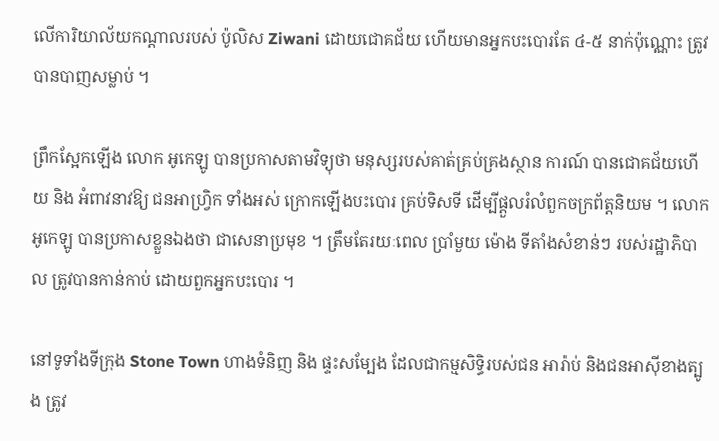លើការិយាល័យកណ្តាលរបស់ ប៉ូលិស Ziwani ដោយជោគជ័យ ហើយមានអ្នកបះបោរតែ ៤-៥ នាក់ប៉ុណ្ណោះ ត្រូវបានបាញសម្លាប់ ។

ព្រឹកស្អែកឡើង លោក អូកេឡូ បានប្រកាសតាមវិទ្យុថា មនុស្សរបស់គាត់គ្រប់គ្រងស្ថាន ការណ៍ បានជោគជ័យហើយ និង អំពាវនាវឱ្យ ជនអាហ្វ្រិក ទាំងអស់ ក្រោកឡើងបះបោរ គ្រប់ទិសទី ដើម្បីផ្តួលរំលំពួកចក្រព័ត្តនិយម ។ លោក អូកេឡូ បានប្រកាសខ្លួនឯងថា ជាសេនាប្រមុខ ។ ត្រឹមតែរយៈពេល ប្រាំមួយ ម៉ោង ទីតាំងសំខាន់ៗ របស់រដ្ឋាភិបាល ត្រូវបានកាន់កាប់ ដោយពួកអ្នកបះបោរ ។

នៅទូទាំងទីក្រុង Stone Town ហាងទំនិញ និង ផ្ទះសម្បែង ដែលជាកម្មសិទ្ធិរបស់ជន អារ៉ាប់ និងជនអាស៊ីខាងត្បូង ត្រូវ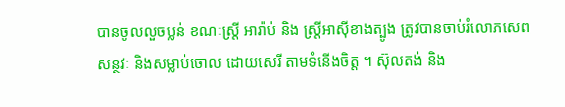បានចូលលួចប្លន់ ខណៈស្ត្រី អារ៉ាប់ និង ស្ត្រីអាស៊ីខាងត្បូង ត្រូវបានចាប់រំលោភសេពសន្ថវៈ និងសម្លាប់ចោល ដោយសេរី តាមទំនើងចិត្ត ។ ស៊ុលតង់ និង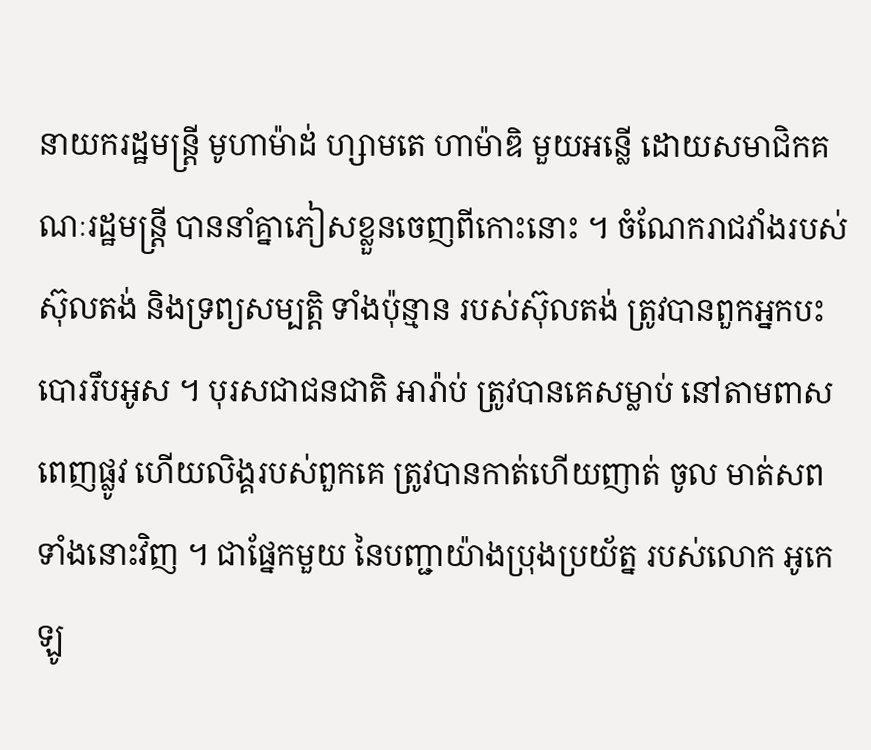នាយករដ្ឋមន្ត្រី មូហាម៉ាដ់ ហ្សាមតេ ហាម៉ាឌិ មួយអន្លើ ដោយសមាជិកគណៈរដ្ឋមន្ត្រី បាននាំគ្នាភៀសខ្លួនចេញពីកោះនោះ ។ ចំណែករាជវាំងរបស់ ស៊ុលតង់ និងទ្រព្យសម្បត្តិ ទាំងប៉ុន្មាន របស់ស៊ុលតង់ ត្រូវបានពួកអ្នកបះបោររឹបអូស ។ បុរសជាជនជាតិ អារ៉ាប់ ត្រូវបានគេសម្លាប់ នៅតាមពាសពេញផ្លូវ ហើយលិង្គរបស់ពួកគេ ត្រូវបានកាត់ហើយញាត់ ចូល មាត់សព ទាំងនោះវិញ ។ ជាផ្នែកមួយ នៃបញ្ជាយ៉ាងប្រុងប្រយ័ត្ន របស់លោក អូកេឡូ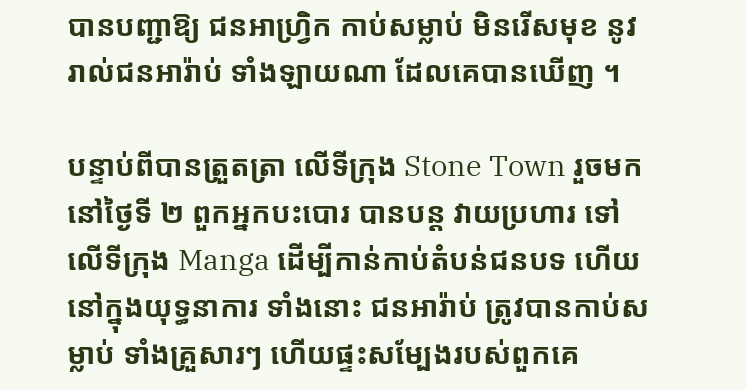បានបញ្ជាឱ្យ ជនអាហ្វ្រិក កាប់សម្លាប់ មិនរើសមុខ នូវរាល់ជនអារ៉ាប់ ទាំងឡាយណា ដែលគេបានឃើញ ។

បន្ទាប់ពីបានត្រួតត្រា លើទីក្រុង Stone Town រួចមក នៅថ្ងៃទី ២ ពួកអ្នកបះបោរ បានបន្ត វាយប្រហារ ទៅលើទីក្រុង Manga ដើម្បីកាន់កាប់តំបន់ជនបទ ហើយនៅក្នុងយុទ្ធនាការ ទាំងនោះ ជនអារ៉ាប់ ត្រូវបានកាប់សម្លាប់ ទាំងគ្រួសារៗ ហើយផ្ទះសម្បែងរបស់ពួកគេ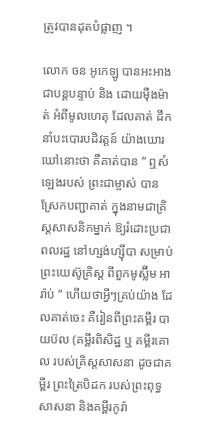ត្រូវបានដុតបំផ្លាញ ។

លោក ចន អូកេឡូ បានអះអាងជាបន្តបន្ទាប់ និង ដោយម៉ឺងម៉ាត់ អំពីមូលហេតុ ដែលគាត់ ដឹកនាំបះបោរបដិវត្តន៍ យ៉ាងឃោរឃៅនោះថា គឺគាត់បាន “ ឮសំឡេងរបស់ ព្រះជាម្ចាស់ បានស្រែកបញ្ជាគាត់ ក្នុងនាមជាគ្រិស្តសាសនិកម្នាក់ ឱ្យរំដោះប្រជាពលរដ្ឋ នៅហ្សង់ហ្ស៊ីបា សម្រាប់ព្រះយេស៊ូគ្រិស្ត ពីពួកមូស្ល៊ីម អារ៉ាប់ “ ហើយថាអ្វីៗគ្រប់យ៉ាង ដែលគាត់ចេះ គឺរៀនពីព្រះគម្ពីរ បាយប៊ល (គម្ពីរពិសិដ្ឋ ឬ គម្ពីរគោល របស់គ្រិស្តសាសនា ដូចជាគម្ពីរ ព្រះត្រៃបិដក របស់ព្រះពុទ្ធសាសនា និងគម្ពីរកូរ៉ា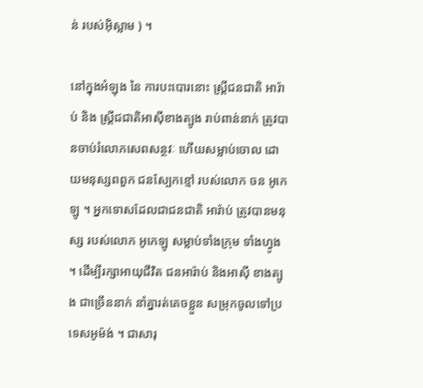ន់ របស់អ៊ិស្លាម ) ។

នៅក្នុងអំឡុង នៃ ការបះបោរនោះ ស្ត្រីជនជាតិ អារ៉ាប់ និង ស្ត្រីជជាតិអាស៊ីខាងត្បូង រាប់ពាន់នាក់ ត្រូវបានចាប់រំលោភសេពសន្ថវៈ ហើយសម្លាប់ចោល ដោយមនុស្សពពួក ជនស្បែកខ្មៅ របស់លោក ចន អូកេឡូ ។ អ្នកទោសដែលជាជនជាតិ អារ៉ាប់ ត្រូវបានមនុស្ស របស់លោក អូកេឡូ សម្លាប់ទាំងក្រុម ទាំងហ្វូង ។ ដើម្បីរក្សាអាយុជីវិត ជនអារ៉ាប់ និងអាស៊ី ខាងត្បូង ជាច្រើននាក់ នាំគ្នារត់គេចខ្លួន សម្រុកចូលទៅប្រទេសអូម៉ង់ ។ ជាសារុ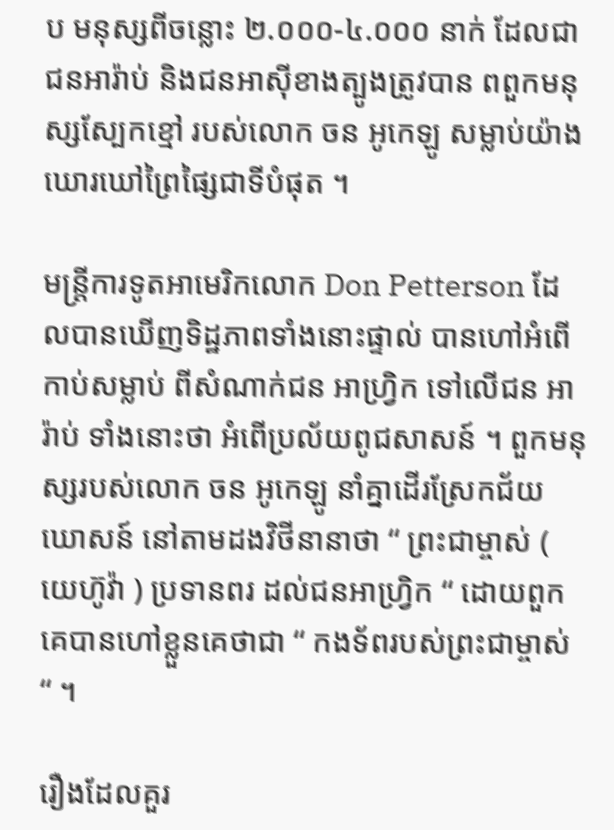ប មនុស្សពីចន្លោះ ២.០០០-៤.០០០ នាក់ ដែលជាជនអារ៉ាប់ និងជនអាស៊ីខាងត្បូងត្រូវបាន ពពួកមនុស្សស្បែកខ្មៅ របស់លោក ចន អូកេឡូ សម្លាប់យ៉ាងឃោរឃៅព្រៃផ្សៃជាទីបំផុត ។

មន្ត្រីការទូតអាមេរិកលោក Don Petterson ដែលបានឃើញទិដ្ឋភាពទាំងនោះផ្ទាល់ បានហៅអំពើកាប់សម្លាប់ ពីសំណាក់ជន អាហ្វ្រិក ទៅលើជន អារ៉ាប់ ទាំងនោះថា អំពើប្រល័យពូជសាសន៍ ។ ពួកមនុស្សរបស់លោក ចន អូកេឡូ នាំគ្នាដើរស្រែកជ័យ ឃោសន៍ នៅតាមដងវិថីនានាថា “ ព្រះជាម្ចាស់ ( យេហ៊ូវ៉ា ) ប្រទានពរ ដល់ជនអាហ្វ្រិក “ ដោយពួកគេបានហៅខ្លួនគេថាជា “ កងទ័ពរបស់ព្រះជាម្ចាស់ “ ។

រឿងដែលគួរ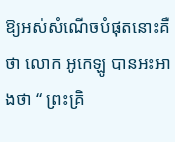ឱ្យអស់សំណើចបំផុតនោះគឺថា លោក អូកេឡូ បានអះអាងថា “ ព្រះគ្រិ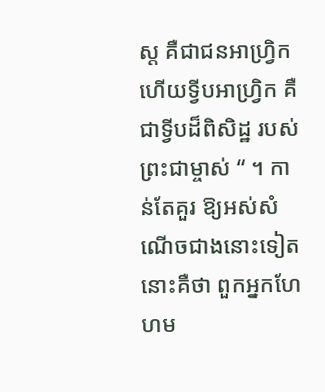ស្ត គឺជាជនអាហ្វ្រិក ហើយទ្វីបអាហ្វ្រិក គឺជាទ្វីបដ៏ពិសិដ្ឋ របស់ព្រះជាម្ចាស់ “ ។ កាន់តែគួរ ឱ្យអស់សំណើចជាងនោះទៀតនោះគឺថា ពួកអ្នកហែហម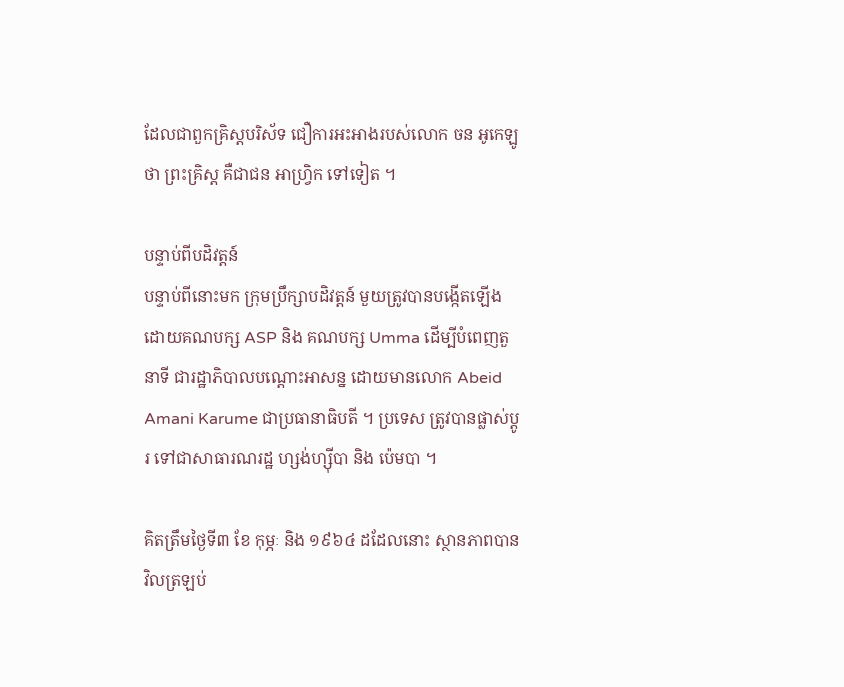ដែលជាពួកគ្រិស្តបរិស័ទ ជឿការអះអាងរបស់លោក ចន អូកេឡូ ថា ព្រះគ្រិស្ត គឺជាជន អាហ្វ្រិក ទៅទៀត ។

បន្ទាប់ពីបដិវត្តន៍
បន្ទាប់ពីនោះមក ក្រុមប្រឹក្សាបដិវត្តន៍ មួយត្រូវបានបង្កើតឡើង ដោយគណបក្ស ASP និង គណបក្ស Umma ដើម្បីបំពេញតួនាទី ជារដ្ឋាភិបាលបណ្តោះអាសន្ន ដោយមានលោក Abeid Amani Karume ជាប្រធានាធិបតី ។ ប្រទេស ត្រូវបានផ្លាស់ប្តូរ ទៅជាសាធារណរដ្ឋ ហ្សង់ហ្ស៊ីបា និង ប៉េមបា ។

គិតត្រឹមថ្ងៃទី៣ ខែ កុម្ភៈ និង ១៩៦៤ ដដែលនោះ ស្ថានភាពបានវិលត្រឡប់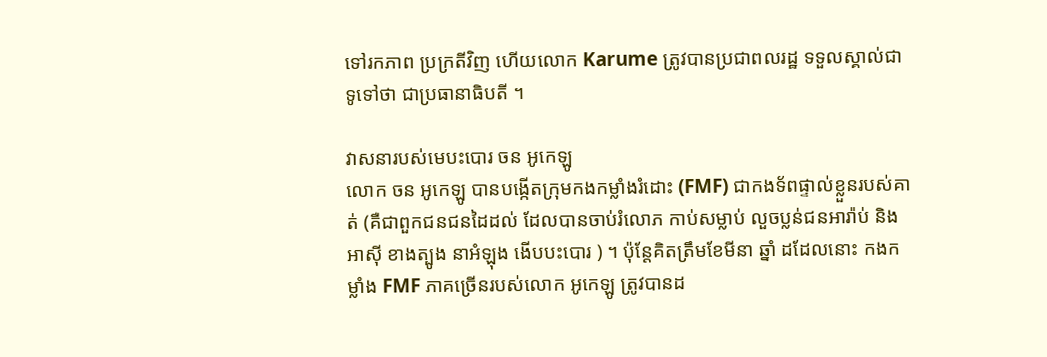ទៅរកភាព ប្រក្រតីវិញ ហើយលោក Karume ត្រូវបានប្រជាពលរដ្ឋ ទទួលស្គាល់ជាទូទៅថា ជាប្រធានាធិបតី ។

វាសនារបស់មេបះបោរ ចន អូកេឡូ
លោក ចន អូកេឡូ បានបង្កើតក្រុមកងកម្លាំងរំដោះ (FMF) ជាកងទ័ពផ្ទាល់ខ្លួនរបស់គាត់ (គឺជាពួកជនជនដៃដល់ ដែលបានចាប់រំលោភ កាប់សម្លាប់ លួចប្លន់ជនអារ៉ាប់ និងអាស៊ី ខាងត្បូង នាអំឡុង ងើបបះបោរ ) ។ ប៉ុន្តែគិតត្រឹមខែមីនា ឆ្នាំ ដដែលនោះ កងកម្លាំង FMF ភាគច្រើនរបស់លោក អូកេឡូ ត្រូវបានដ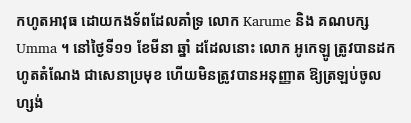កហូតអាវុធ ដោយកងទ័ពដែលគាំទ្រ លោក Karume និង គណបក្ស Umma ។ នៅថ្ងៃទី១១ ខែមីនា ឆ្នាំ ដដែលនោះ លោក អូកេឡូ ត្រូវបានដកហូតតំណែង ជាសេនាប្រមុខ ហើយមិនត្រូវបានអនុញ្ញាត ឱ្យត្រឡប់ចូល ហ្សង់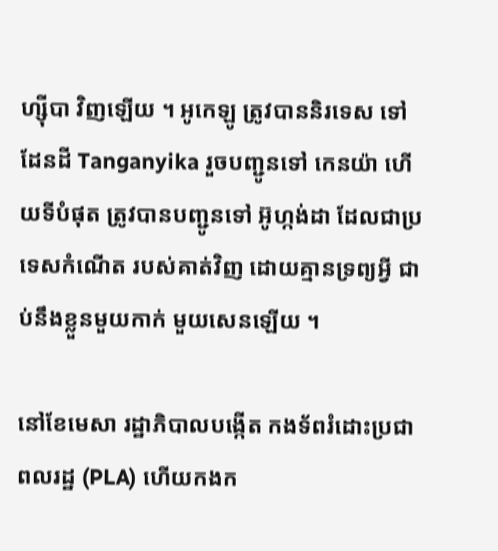ហ្ស៊ីបា វិញឡើយ ។ អូកេឡូ ត្រូវបាននិរទេស ទៅដែនដី Tanganyika រួចបញ្ជូនទៅ កេនយ៉ា ហើយទីបំផុត ត្រូវបានបញ្ជូនទៅ អ៊ូហ្កង់ដា ដែលជាប្រទេសកំណើត របស់គាត់វិញ ដោយគ្មានទ្រព្យអ្វី ជាប់នឹងខ្លួនមួយកាក់ មួយសេនឡើយ ។

នៅខែមេសា រដ្ឋាភិបាលបង្កើត កងទ័ពរំដោះប្រជាពលរដ្ឋ (PLA) ហើយកងក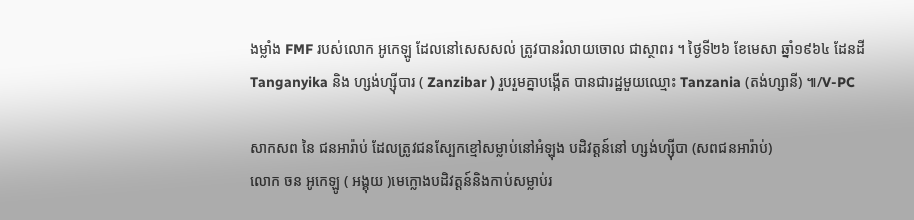ងម្លាំង FMF របស់លោក អូកេឡូ ដែលនៅសេសសល់ ត្រូវបានរំលាយចោល ជាស្ថាពរ ។ ថ្ងៃទី២៦ ខែមេសា ឆ្នាំ១៩៦៤ ដែនដី Tanganyika និង ហ្សង់ហ្ស៊ីបារ ( Zanzibar ) រួបរួមគ្នាបង្កើត បានជារដ្ឋមួយឈ្មោះ Tanzania (តង់ហ្សានី) ៕/V-PC

សាកសព នៃ ជនអារ៉ាប់ ដែលត្រូវជនស្បែកខ្មៅសម្លាប់នៅអំឡុង បដិវត្តន៍នៅ ហ្សង់ហ្ស៊ីបា (សពជនអារ៉ាប់)
លោក ចន អូកេឡូ ( អង្គុយ )មេក្លោងបដិវត្តន៍និងកាប់សម្លាប់រ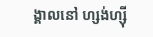ង្គាលនៅ ហ្សង់ហ្ស៊ី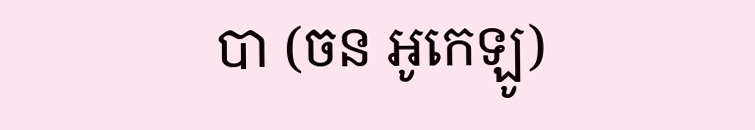បា (ចន អូកេឡូ)